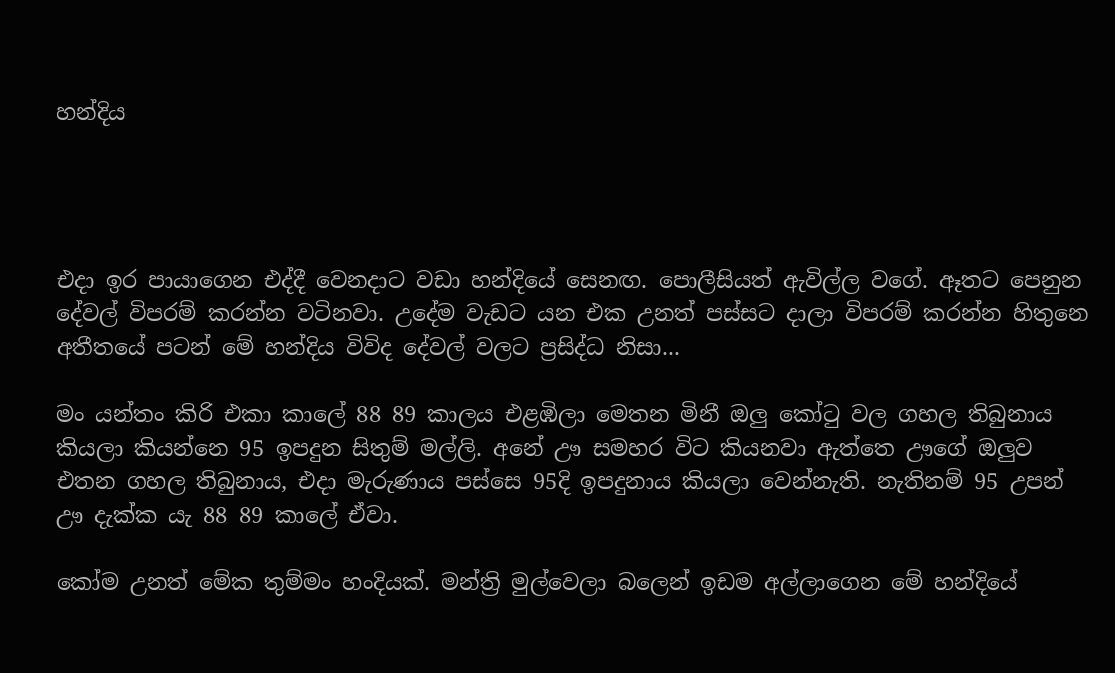හන්දිය




එදා ඉර පායාගෙන එද්දී වෙනදාට වඩා හන්දියේ සෙනඟ. පොලීසියත් ඇවිල්ල වගේ. ඈතට පෙනුන දේවල් විපරම් කරන්න වටිනවා. උදේම වැඩට යන එක උනත් පස්සට දාලා විපරම් කරන්න හිතුනෙ අතීතයේ පටන් මේ හන්දිය විවිද දේවල් වලට ප්‍රසිද්ධ නිසා...

මං යන්තං කිරි එකා කාලේ 88 89 කාලය එළඹිලා මෙතන මිනී ඔලු කෝටු වල ගහල තිබුනාය කියලා කියන්නෙ 95 ඉපදුන සිතුම් මල්ලි. අනේ ඌ සමහර විට කියනවා ඇත්තෙ ඌගේ ඔලුව එතන ගහල තිබුනාය, එදා මැරුණාය පස්සෙ 95දි ඉපදුනාය කියලා වෙන්නැති. නැතිනම් 95 උපන් ඌ දැක්ක යැ 88 89 කාලේ ඒවා.

කෝම උනත් මේක තුම්මං හංදියක්. මන්ත්‍රි මුල්වෙලා බලෙන් ඉඩම අල්ලාගෙන මේ හන්දියේ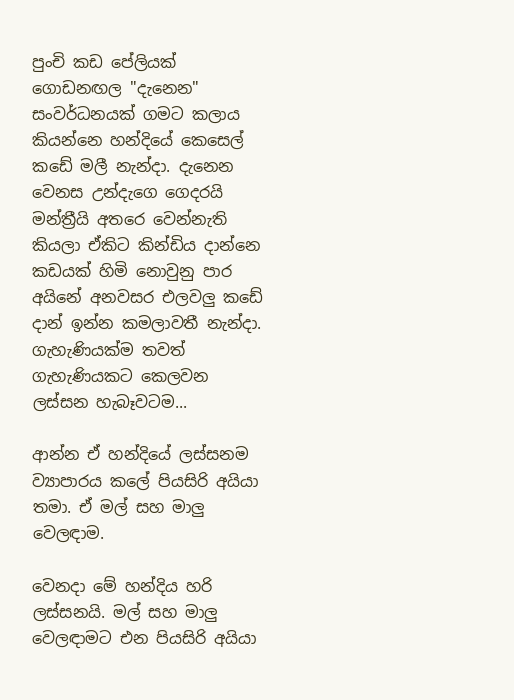පුංචි කඩ පේලියක් ගොඩනඟල "දැනෙන" සංවර්ධනයක් ගමට කලාය කියන්නෙ හන්දියේ කෙසෙල් කඩේ මලී නැන්දා. දැනෙන වෙනස උන්දැගෙ ගෙදරයි මන්ත්‍රීයි අතරෙ වෙන්නැති කියලා ඒකිට කින්ඩිය දාන්නෙ කඩයක් හිමි නොවුනු පාර අයිනේ අනවසර එලවලු කඩේ දාන් ඉන්න කමලාවතී නැන්දා. ගැහැණියක්ම තවත් ගැහැණියකට කෙලවන ලස්සන හැබෑවටම...

ආන්න ඒ හන්දියේ ලස්සනම ව්‍යාපාරය කලේ පියසිරි අයියා තමා. ඒ මල් සහ මාලු වෙලඳාම.

වෙනදා මේ හන්දිය හරි ලස්සනයි. මල් සහ මාලු වෙලඳාමට එන පියසිරි අයියා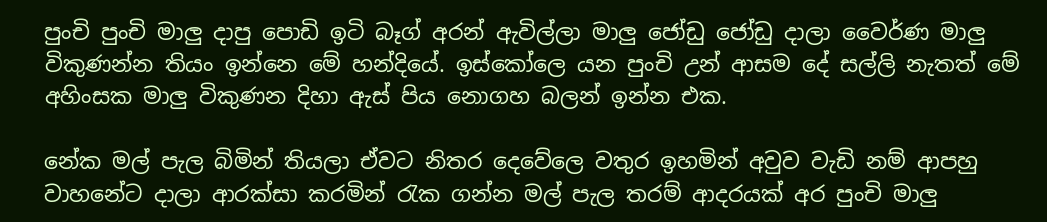පුංචි පුංචි මාලු දාපු පොඩි ඉටි බෑග් අරන් ඇවිල්ලා මාලු ජෝඩු ජෝඩු දාලා වෛර්ණ මාලු විකුණන්න තියං ඉන්නෙ මේ හන්දියේ. ඉස්කෝලෙ යන පුංචි උන් ආසම දේ සල්ලි නැතත් මේ අහිංසක මාලු විකුණන දිහා ඇස් පිය නොගහ බලන් ඉන්න එක.

නේක මල් පැල බිමින් තියලා ඒවට නිතර දෙවේලෙ වතුර ඉහමින් අවුව වැඩි නම් ආපහු වාහනේට දාලා ආරක්සා කරමින් රැක ගන්න මල් පැල තරම් ආදරයක් අර පුංචි මාලු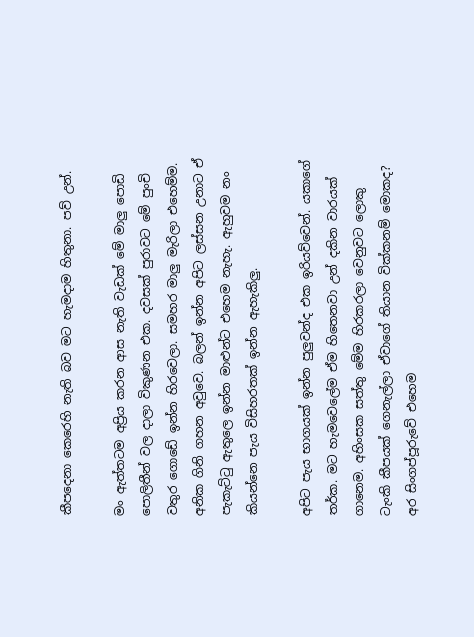කීපදෙනා කෙරෙහි නැති බව මට හැමදාම හිතුනා. පව් උන්.

මං ඇත්තටම අප්‍රිය කරන ආස නැති වැඩක් මේ මාලු පොඩි පොලිතීන් වල දාලා විකුණන එක. දවසක් පුරාවට මේ පුංචි වතුර ගොඩේ ඉන්න හිරවෙලා. සමහර මාලු මැරිලා එහෙම්ම. අනික ගිනි ගහන අවුවෙ. බලන් ඉන්න අපිට ලස්සන උනාට ඒ පැකැට්ටු ඇතුලෙ ඉන්න මාළුන්ට එහෙම නැහැ. ඇහුවම නං කියන්නෙ පැය විසිහරතක් ඉන්න ඇහැකිලු.

අපිට පැය භාගයක් ඉන්න පුලුවන්ද එක ඉරියව්වෙන්. යකාගේ තර්ක. මට හැමවෙලේම ඒම හිතෙනවා උන් දකින වාරයක් ගානෙම. අහිංසක සත්තු මේම හිරකරලා වෙනුවට ලොකු ටැංකි කීපයක් ගෙනැල්ලා ඒවාගේ තියාන වික්කනම් මොකද? අර සිංගප්පූරුවේ එහෙම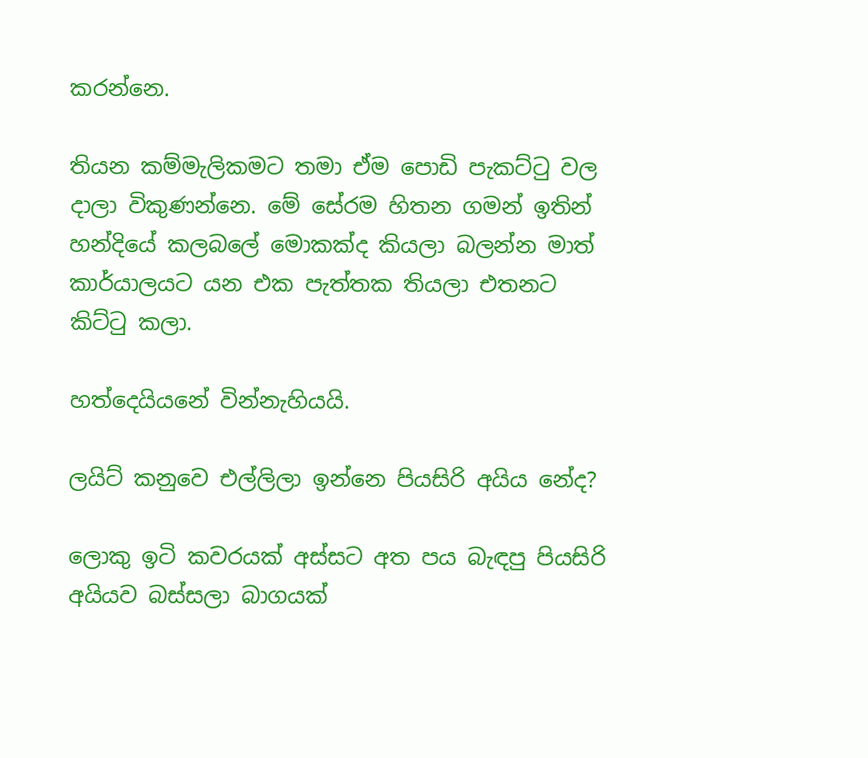කරන්නෙ.

තියන කම්මැලිකමට තමා ඒම පොඩි පැකට්ටු වල දාලා විකුණන්නෙ. මේ සේරම හිතන ගමන් ඉතින් හන්දියේ කලබලේ මොකක්ද කියලා බලන්න මාත් කාර්යාලයට යන එක පැත්තක තියලා එතනට කිට්ටු කලා.

හත්දෙයියනේ වින්නැහියයි.

ලයිට් කනුවෙ එල්ලිලා ඉන්නෙ පියසිරි අයිය නේද?

ලොකු ඉටි කවරයක් අස්සට අත පය බැඳපු පියසිරි අයියව බස්සලා බාගයක්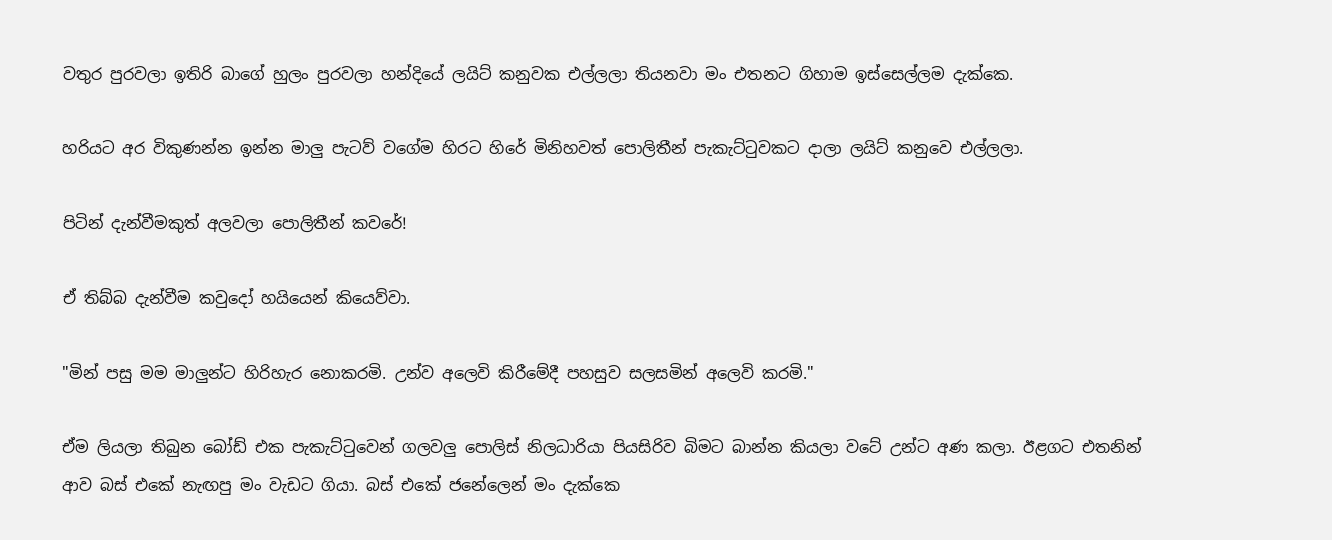වතුර පුරවලා ඉතිරි බාගේ හුලං පුරවලා හන්දියේ ලයිට් කනුවක එල්ලලා තියනවා මං එතනට ගිහාම ඉස්සෙල්ලම දැක්කෙ.

හරියට අර විකුණන්න ඉන්න මාලු පැටව් වගේම හිරට හිරේ මිනිහවත් පොලිතීන් පැකැට්ටුවකට දාලා ලයිට් කනුවෙ එල්ලලා.

පිටින් දැන්වීමකුත් අලවලා පොලිතීන් කවරේ!

ඒ තිබ්බ දැන්වීම කවුදෝ හයියෙන් කියෙව්වා.

"මින් පසු මම මාලුන්ට හිරිහැර නොකරමි. උන්ව අලෙවි කිරීමේදී පහසුව සලසමින් අලෙවි කරමි."

ඒම ලියලා තිබුන බෝඩ් එක පැකැට්ටුවෙන් ගලවලු පොලිස් නිලධාරියා පියසිරිව බිමට බාන්න කියලා වටේ උන්ට අණ කලා. ඊළගට එතනින් ආව බස් එකේ නැඟපු මං වැඩට ගියා. බස් එකේ ජනේලෙන් මං දැක්කෙ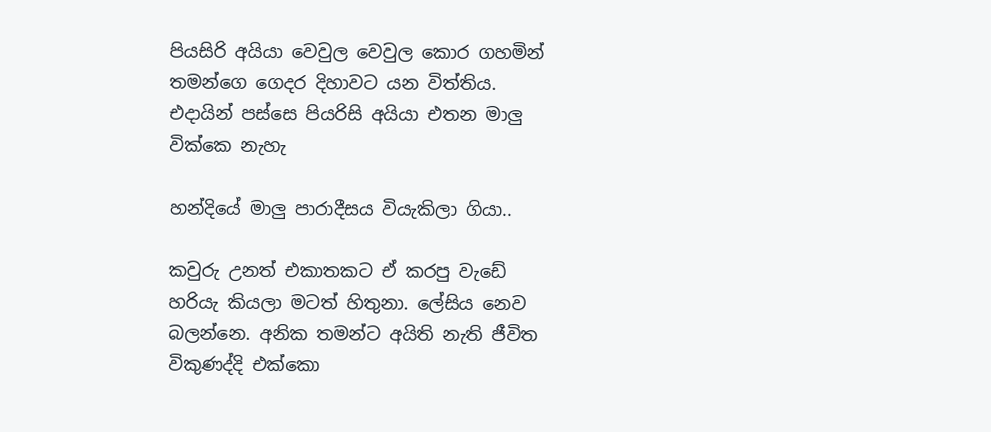පියසිරි අයියා වෙවුල වෙවුල කොර ගහමින් තමන්ගෙ ගෙදර දිහාවට යන විත්තිය. එදායින් පස්සෙ පියරිසි අයියා එතන මාලු වික්කෙ නැහැ

හන්දියේ මාලු පාරාදීසය වියැකිලා ගියා..

කවුරු උනත් එකාතකට ඒ කරපු වැඩේ හරියැ කියලා මටත් හිතුනා. ලේසිය නෙව බලන්නෙ. අනික තමන්ට අයිති නැති ජීවිත විකුණද්දි එක්කො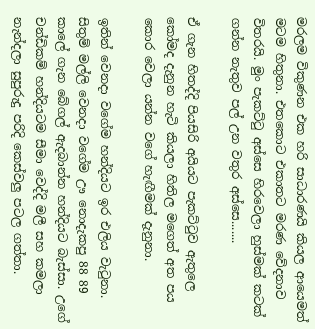මරලම විකුණන එක හරි සාධාරණයි කියල ආයෙමත් මටම හිතුනා. එතකොට එකාතට මරණ වේදනාව විතරයි. මුං පැකට්ටු අස්සෙ හිරවෙලා හුස්මක් කටක් ගන්න නැතුව පල් උන වතුර අස්සෙ.......

ඒ ගැන හිතද්දි පියසිරි අයියට පැකට්ටුව ඇතුලෙ කෝමද දැනුන හැටි කියලා හිතිල මගෙත් අත පය කොර වෙලා යන්න වගේ හැඟීමක් දැනුනා.

ඉතින් වෙනදා වගේම හන්දියට ඉර එලිය වැටුනා. සිතුම් මල්ලි වෙනදා වගේම ඌ නොදැකපු 88 89 කාලේ ගැන බේගල් ඇදබාන්න හන්දියට බැස්සා. උගේ චන්ඩිකම් හන්දියටම සීමා වෙද්දි මලී සහ කමලා නැන්දලා සුපුරුදු පරිදි කෙස්වලු පටල ගත්තා.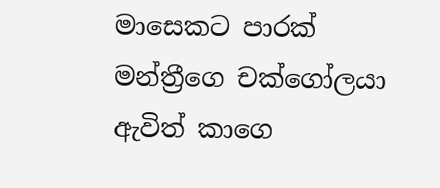මාසෙකට පාරක් මන්ත්‍රීගෙ චක්ගෝලයා ඇවිත් කාගෙ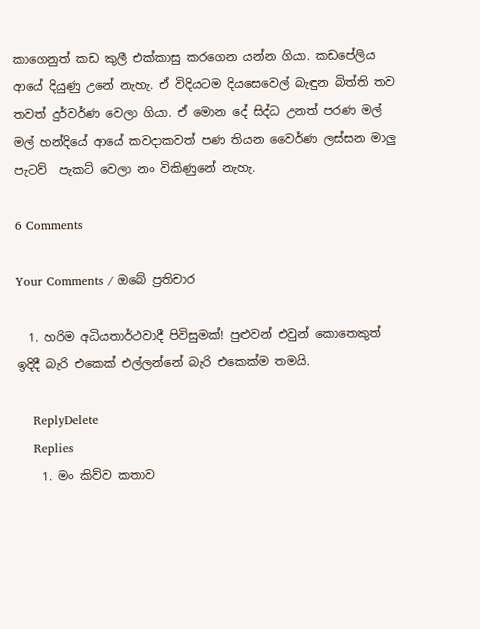කාගෙනුත් කඩ කුලී එක්කාසු කරගෙන යන්න ගියා. කඩපේලිය ආයේ දියුණු උනේ නැහැ. ඒ විදියටම දියසෙවෙල් බැඳුන බිත්ති තව තවත් දුර්වර්ණ වෙලා ගියා. ඒ මොන දේ සිද්ධ උනත් පරණ මල් මල් හන්දියේ ආයේ කවදාකවත් පණ තියන වෛර්ණ ලස්සන මාලු පැටව්  පැකට් වෙලා නං විකිණුනේ නැහැ.

6 Comments

Your Comments / ඔබේ ප්‍රතිචාර

  1. හරිම අධියතාර්ථවාදී පිවිසුමක්! පුළුවන් එවුන් කොතෙකුත් ඉදිදී බැරි එකෙක් එල්ලන්නේ බැරි එකෙක්ම තමයි.

    ReplyDelete
    Replies
    1. මං කිව්ව කතාව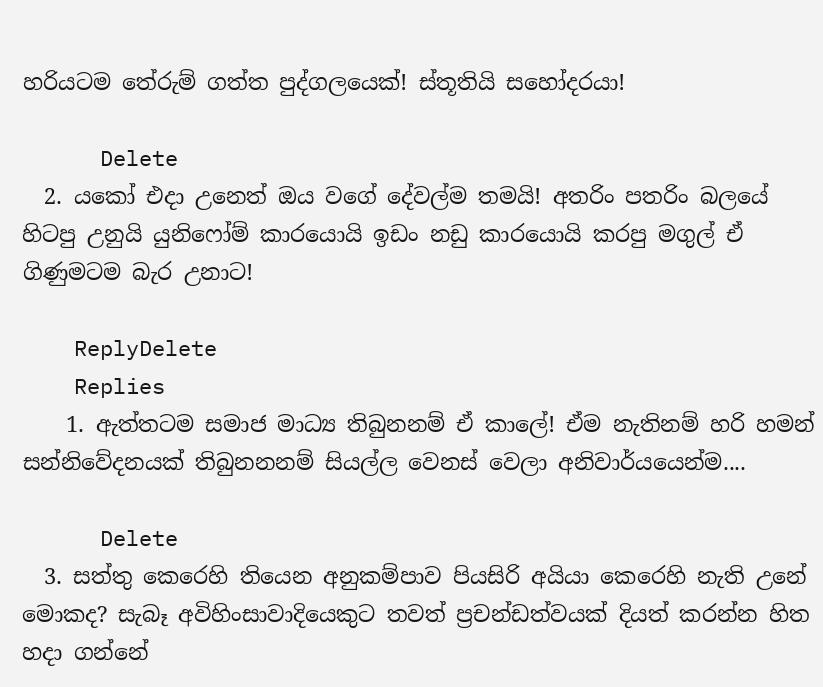හරියටම තේරුම් ගත්ත පුද්ගලයෙක්! ස්තූතියි සහෝදරයා!

      Delete
  2. යකෝ එදා උනෙත් ඔය වගේ දේවල්ම තමයි! අතරිං පතරිං බලයේ හිටපු උනුයි යුනිෆෝම් කාරයොයි ඉඩං නඩු කාරයොයි කරපු මගුල් ඒ ගිණුමටම බැර උනාට!

    ReplyDelete
    Replies
    1. ඇත්තටම සමාජ මාධ්‍ය තිබුනනම් ඒ කාලේ! ඒම නැතිනම් හරි හමන් සන්නිවේදනයක් තිබුනනනම් සියල්ල වෙනස් වෙලා අනිවාර්යයෙන්ම....

      Delete
  3. සත්තු කෙරෙහි තියෙන අනුකම්පාව පියසිරි අයියා කෙරෙහි නැති උනේ මොකද? සැබෑ අවිහිංසාවාදියෙකුට තවත් ප්‍රචන්ඩත්වයක් දියත් කරන්න හිත හදා ගන්නේ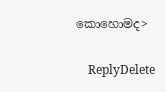කොහොමද>

    ReplyDelete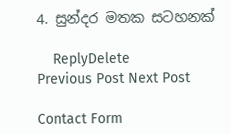4. සුන්දර මතක සටහනක්

    ReplyDelete
Previous Post Next Post

Contact Form